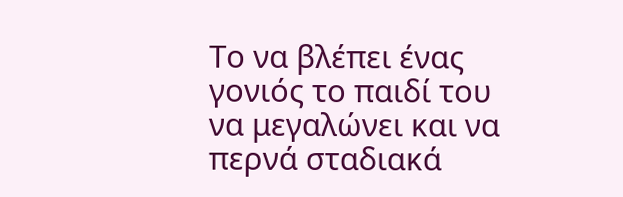Το να βλέπει ένας γονιός το παιδί του να μεγαλώνει και να περνά σταδιακά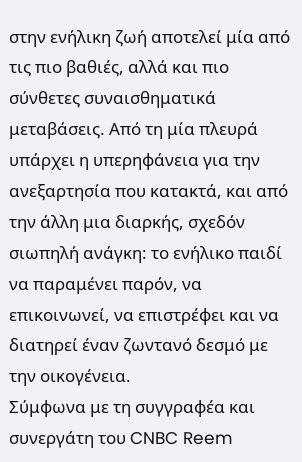στην ενήλικη ζωή αποτελεί μία από τις πιο βαθιές, αλλά και πιο σύνθετες συναισθηματικά μεταβάσεις. Από τη μία πλευρά υπάρχει η υπερηφάνεια για την ανεξαρτησία που κατακτά, και από την άλλη μια διαρκής, σχεδόν σιωπηλή ανάγκη: το ενήλικο παιδί να παραμένει παρόν, να επικοινωνεί, να επιστρέφει και να διατηρεί έναν ζωντανό δεσμό με την οικογένεια.
Σύμφωνα με τη συγγραφέα και συνεργάτη του CNBC Reem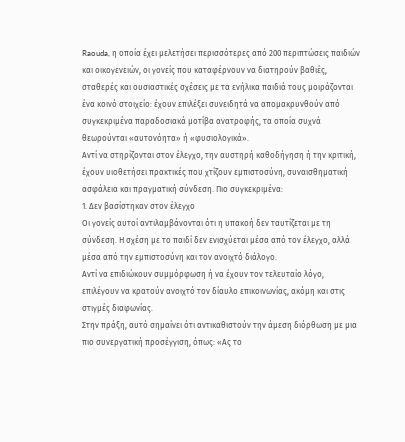Raouda, η οποία έχει μελετήσει περισσότερες από 200 περιπτώσεις παιδιών και οικογενειών, οι γονείς που καταφέρνουν να διατηρούν βαθιές, σταθερές και ουσιαστικές σχέσεις με τα ενήλικα παιδιά τους μοιράζονται ένα κοινό στοιχείο: έχουν επιλέξει συνειδητά να απομακρυνθούν από συγκεκριμένα παραδοσιακά μοτίβα ανατροφής, τα οποία συχνά θεωρούνται «αυτονόητα» ή «φυσιολογικά».
Αντί να στηρίζονται στον έλεγχο, την αυστηρή καθοδήγηση ή την κριτική, έχουν υιοθετήσει πρακτικές που χτίζουν εμπιστοσύνη, συναισθηματική ασφάλεια και πραγματική σύνδεση. Πιο συγκεκριμένα:
1. Δεν βασίστηκαν στον έλεγχο
Οι γονείς αυτοί αντιλαμβάνονται ότι η υπακοή δεν ταυτίζεται με τη σύνδεση. Η σχέση με το παιδί δεν ενισχύεται μέσα από τον έλεγχο, αλλά μέσα από την εμπιστοσύνη και τον ανοιχτό διάλογο.
Αντί να επιδιώκουν συμμόρφωση ή να έχουν τον τελευταίο λόγο, επιλέγουν να κρατούν ανοιχτό τον δίαυλο επικοινωνίας, ακόμη και στις στιγμές διαφωνίας.
Στην πράξη, αυτό σημαίνει ότι αντικαθιστούν την άμεση διόρθωση με μια πιο συνεργατική προσέγγιση, όπως: «Ας το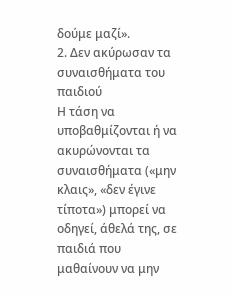δούμε μαζί».
2. Δεν ακύρωσαν τα συναισθήματα του παιδιού
Η τάση να υποβαθμίζονται ή να ακυρώνονται τα συναισθήματα («μην κλαις», «δεν έγινε τίποτα») μπορεί να οδηγεί, άθελά της, σε παιδιά που μαθαίνουν να μην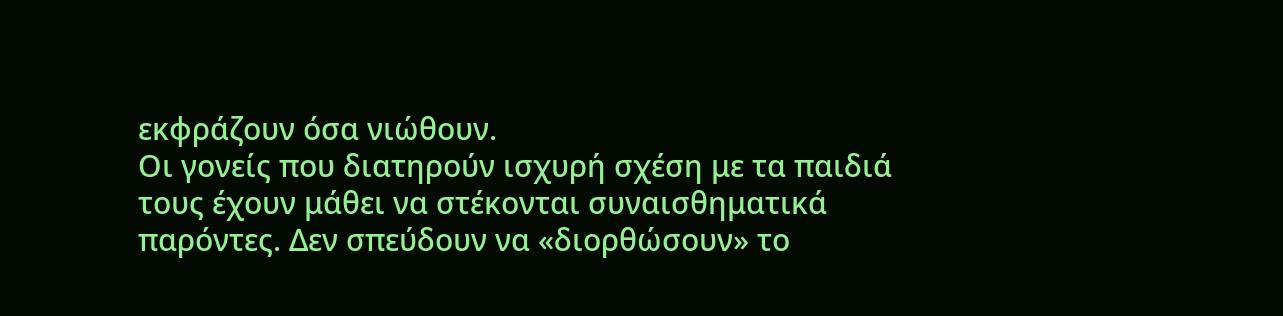εκφράζουν όσα νιώθουν.
Οι γονείς που διατηρούν ισχυρή σχέση με τα παιδιά τους έχουν μάθει να στέκονται συναισθηματικά παρόντες. Δεν σπεύδουν να «διορθώσουν» το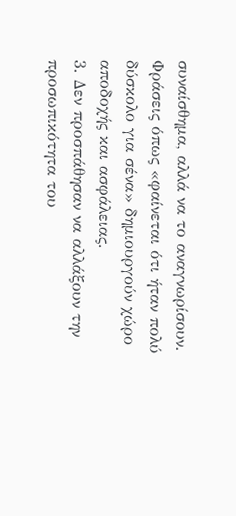συναίσθημα, αλλά να το αναγνωρίσουν.
Φράσεις όπως «φαίνεται ότι ήταν πολύ δύσκολο για σένα» δημιουργούν χώρο αποδοχής και ασφάλειας.
3. Δεν προσπάθησαν να αλλάξουν την προσωπικότητα του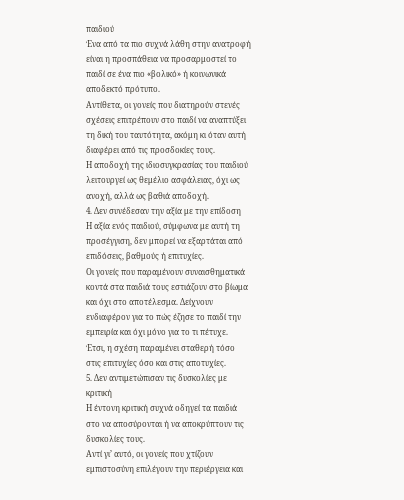παιδιού
Ένα από τα πιο συχνά λάθη στην ανατροφή είναι η προσπάθεια να προσαρμοστεί το παιδί σε ένα πιο «βολικό» ή κοινωνικά αποδεκτό πρότυπο.
Αντίθετα, οι γονείς που διατηρούν στενές σχέσεις επιτρέπουν στο παιδί να αναπτύξει τη δική του ταυτότητα, ακόμη κι όταν αυτή διαφέρει από τις προσδοκίες τους.
Η αποδοχή της ιδιοσυγκρασίας του παιδιού λειτουργεί ως θεμέλιο ασφάλειας, όχι ως ανοχή, αλλά ως βαθιά αποδοχή.
4. Δεν συνέδεσαν την αξία με την επίδοση
Η αξία ενός παιδιού, σύμφωνα με αυτή τη προσέγγιση, δεν μπορεί να εξαρτάται από επιδόσεις, βαθμούς ή επιτυχίες.
Οι γονείς που παραμένουν συναισθηματικά κοντά στα παιδιά τους εστιάζουν στο βίωμα και όχι στο αποτέλεσμα. Δείχνουν ενδιαφέρον για το πώς έζησε το παιδί την εμπειρία και όχι μόνο για το τι πέτυχε.
Έτσι, η σχέση παραμένει σταθερή τόσο στις επιτυχίες όσο και στις αποτυχίες.
5. Δεν αντιμετώπισαν τις δυσκολίες με κριτική
Η έντονη κριτική συχνά οδηγεί τα παιδιά στο να αποσύρονται ή να αποκρύπτουν τις δυσκολίες τους.
Αντί γι’ αυτό, οι γονείς που χτίζουν εμπιστοσύνη επιλέγουν την περιέργεια και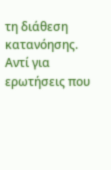τη διάθεση κατανόησης. Αντί για ερωτήσεις που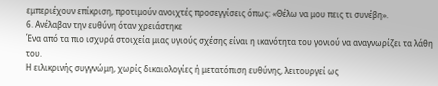εμπεριέχουν επίκριση, προτιμούν ανοιχτές προσεγγίσεις όπως: «Θέλω να μου πεις τι συνέβη».
6. Ανέλαβαν την ευθύνη όταν χρειάστηκε
Ένα από τα πιο ισχυρά στοιχεία μιας υγιούς σχέσης είναι η ικανότητα του γονιού να αναγνωρίζει τα λάθη του.
Η ειλικρινής συγγνώμη, χωρίς δικαιολογίες ή μετατόπιση ευθύνης, λειτουργεί ως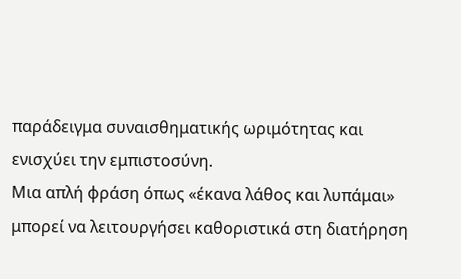παράδειγμα συναισθηματικής ωριμότητας και ενισχύει την εμπιστοσύνη.
Μια απλή φράση όπως «έκανα λάθος και λυπάμαι» μπορεί να λειτουργήσει καθοριστικά στη διατήρηση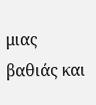μιας βαθιάς και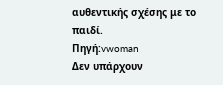αυθεντικής σχέσης με το παιδί.
Πηγή:vwoman
Δεν υπάρχουν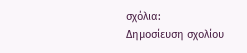σχόλια:
Δημοσίευση σχολίου